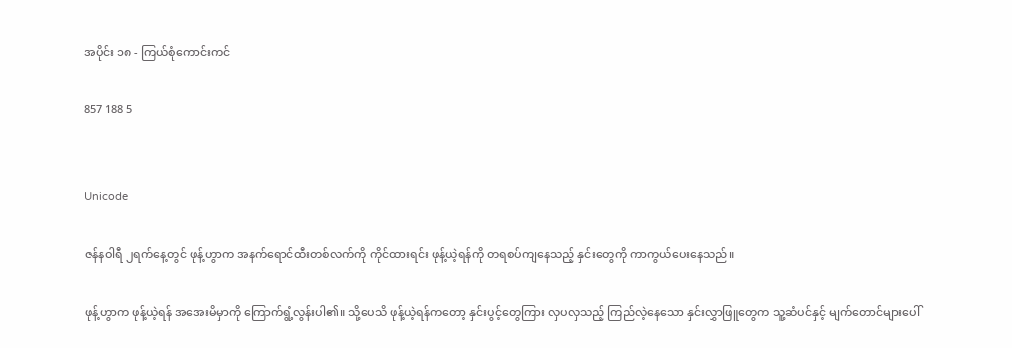အပိုင်း ၁၈ - ကြယ်စုံကောင်းကင်

857 188 5


Unicode

ဇန်နဝါရီ ၂ရက်နေ့တွင် ဖုန့်ဟွာက အနက်ရောင်ထီးတစ်လက်ကို ကိုင်ထားရင်း ဖုန့်ယဲ့ရန်ကို တရစပ်ကျနေသည့် နှင်းတွေကို ကာကွယ်ပေးနေသည်။

ဖုန့်ဟွာက ဖုန့်ယဲ့ရန် အအေးမိမှာကို ကြောက်ရွံ့လွန်းပါ၏။ သို့ပေသိ ဖုန့်ယဲ့ရန်ကတော့ နှင်းပွင့်တွေကြား လှပလှသည့် ကြည်လဲ့နေသော နှင်းလွှာဖြူတွေက သူ့ဆံပင်နှင့် မျက်တောင်များပေါ်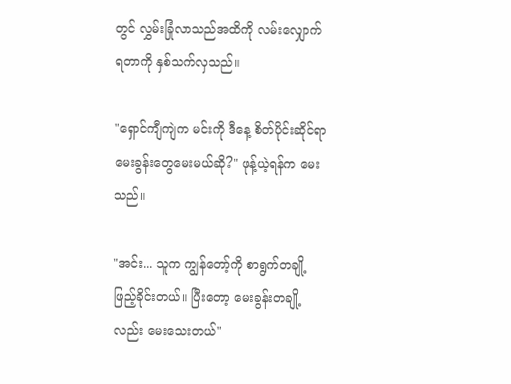တွင် လွှမ်းခြုံလာသည်အထိကို လမ်းလျှောက်ရတာကို နှစ်သက်လှသည်။

"ရှောင်ကျီကျဲက မင်းကို ဒီနေ့ စိတ်ပိုင်းဆိုင်ရာမေးခွန်းတွေမေးမယ်ဆို?" ဖုန့်ယဲ့ရန်က မေးသည်။

"အင်း... သူက ကျွန်တော့်ကို စာရွက်တချို့ဖြည့်ခိုင်းတယ်။ ပြီးတော့ မေးခွန်းတချို့လည်း မေးသေးတယ်"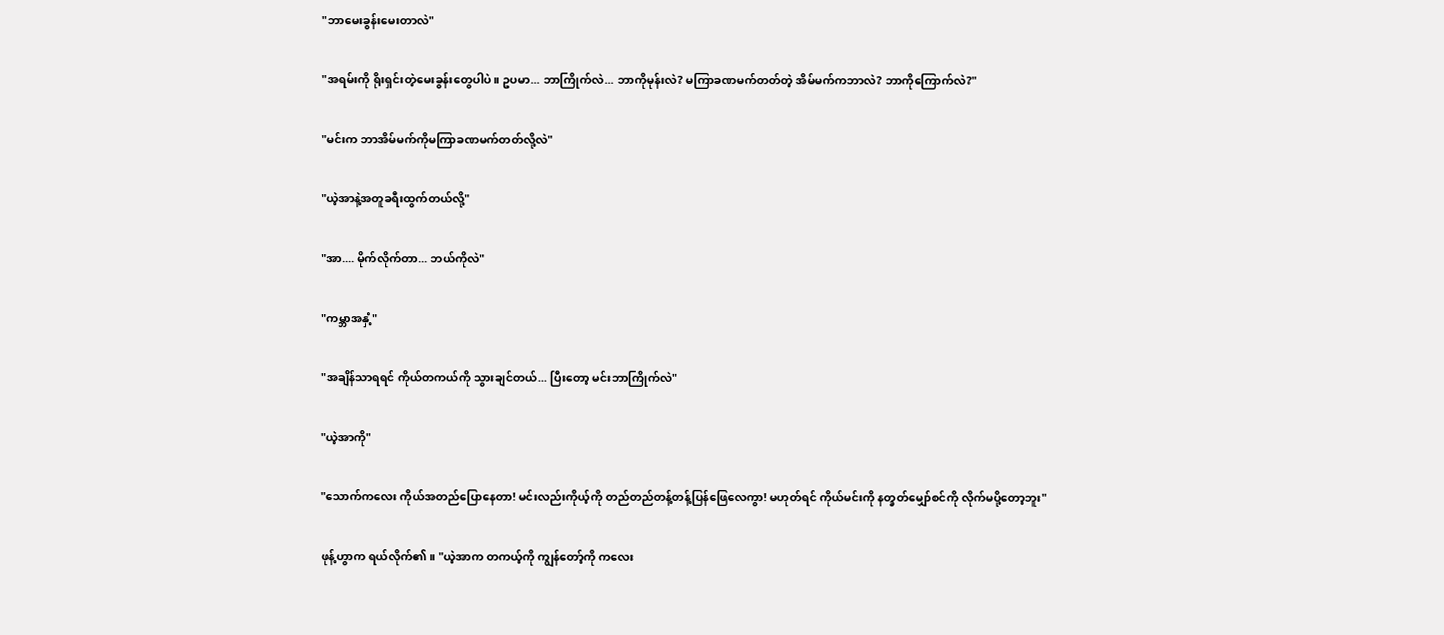"ဘာမေးခွန်းမေးတာလဲ"

"အရမ်းကို ရိုးရှင်းတဲ့မေးခွန်းတွေပါပဲ။ ဥပမာ... ဘာကြိုက်လဲ... ဘာကိုမုန်းလဲ? မကြာခဏမက်တတ်တဲ့ အိမ်မက်ကဘာလဲ? ဘာကိုကြောက်လဲ?"

"မင်းက ဘာအိမ်မက်ကိုမကြာခဏမက်တတ်လို့လဲ"

"ယဲ့အာနဲ့အတူခရီးထွက်တယ်လို့"

"အာ.... မိုက်လိုက်တာ... ဘယ်ကိုလဲ"

"ကမ္ဘာအနှံ့"

"အချိန်သာရရင် ကိုယ်တကယ်ကို သွားချင်တယ်... ပြီး‌တော့ မင်းဘာကြိုက်လဲ"

"ယဲ့အာကို"

"သောက်ကလေး ကိုယ်အတည်ပြောနေတာ! မင်းလည်းကိုယ့်ကို တည်တည်တန့်တန့်ပြန်ဖြေလေကွာ! မဟုတ်ရင် ကိုယ်မင်းကို နတ္ခတ်မျှော်စင်ကို လိုက်မပို့တော့ဘူး"

ဖုန့်ဟွာက ရယ်လိုက်၏။ "ယဲ့အာက တကယ့်ကို ကျွန်တော့်ကို ကလေး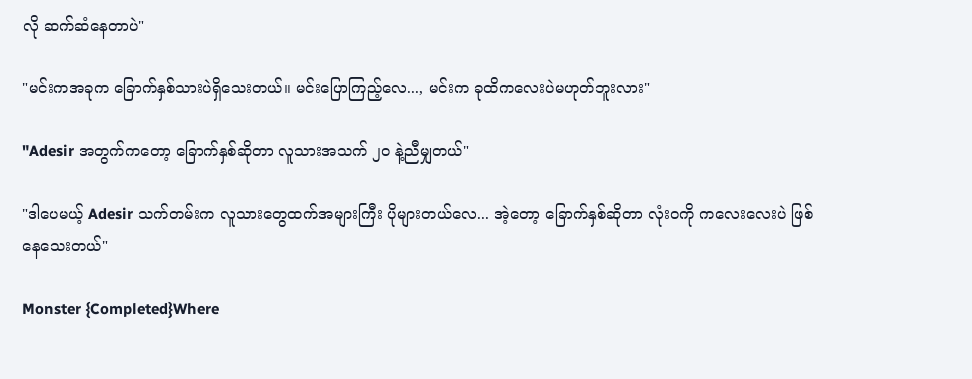လို ဆက်ဆံနေတာပဲ"

"မင်းကအခုက ခြောက်နှစ်သားပဲရှိသေးတယ်။ မင်းပြောကြည့်လေ..., မင်းက ခုထိကလေးပဲမဟုတ်ဘူးလား"

"Adesir အတွက်ကတော့ ခြောက်နှစ်ဆိုတာ လူသားအသက် ၂၀ နဲ့ညီမျှတယ်"

"ဒါပေမယ့် Adesir သက်တမ်းက လူသားတွေထက်အများကြီး ပိုများတယ်လေ... အဲ့တော့ ခြောက်နှစ်ဆိုတာ လုံးဝကို ကလေးလေးပဲ ဖြစ်နေသေးတယ်"

Monster {Completed}Where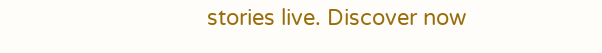stories live. Discover now